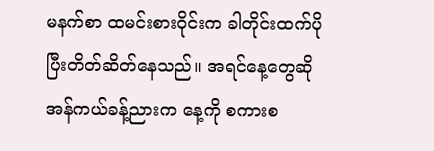မနက်စာ ထမင်းစားဝိုင်းက ခါတိုင်းထက်ပိုပြီးတိတ်ဆိတ်နေသည်။ အရင်နေ့တွေဆို အန်ကယ်ခန့်ညားက နေ့ကို စကားစ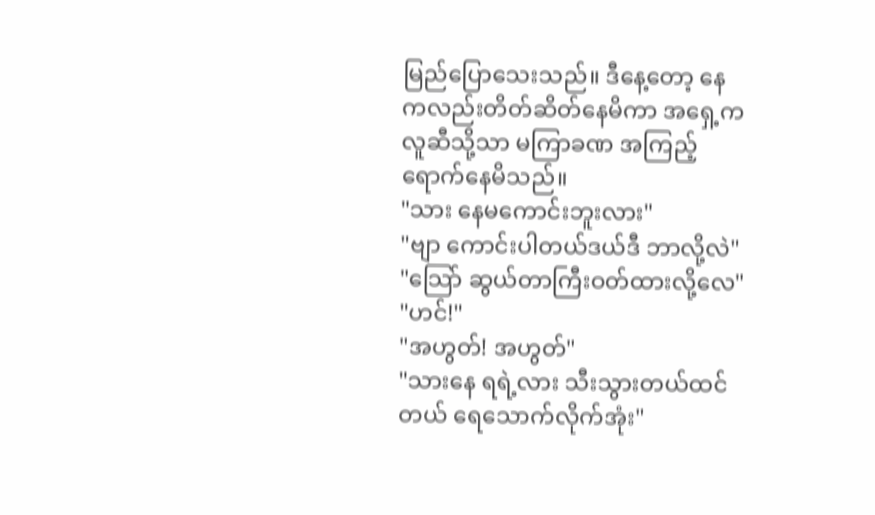မြည်ပြောသေးသည်။ ဒီနေ့တော့ နေကလည်းတိတ်ဆိတ်နေမိကာ အရှေ့ကလူဆီသို့သာ မကြာခဏ အကြည့်ရောက်နေမိသည်။
"သား နေမကောင်းဘူးလား"
"ဗျာ ကောင်းပါတယ်ဒယ်ဒီ ဘာလို့လဲ"
"သြော် ဆွယ်တာကြီးဝတ်ထားလို့လေ"
"ဟင်!"
"အဟွတ်! အဟွတ်"
"သားနေ ရရဲ့လား သီးသွားတယ်ထင်တယ် ရေသောက်လိုက်အုံး"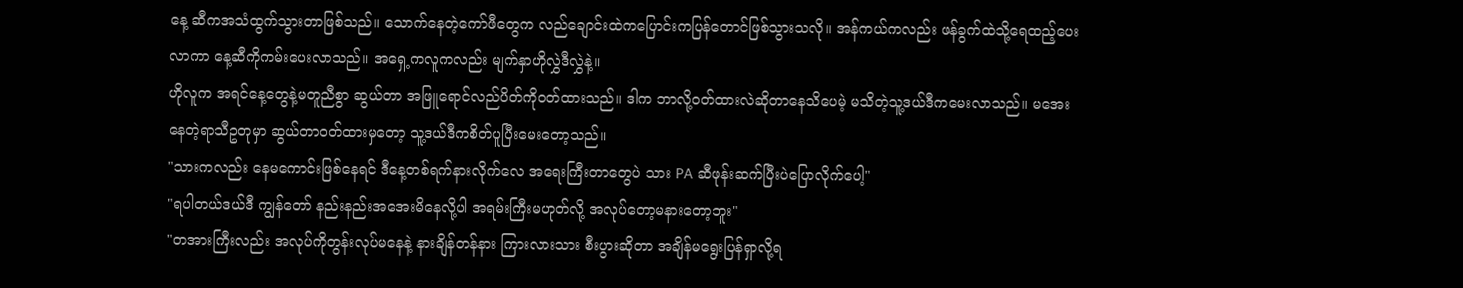နေ့ ဆီကအသံထွက်သွားတာဖြစ်သည်။ သောက်နေတဲ့ကော်ဖီတွေက လည်ချောင်းထဲကပြောင်းကပြန်တောင်ဖြစ်သွားသလို။ အန်ကယ်ကလည်း ဖန်ခွက်ထဲသို့ရေထည့်ပေးလာကာ နေ့ဆီကိုကမ်းပေးလာသည်။ အရှေ့ကလူကလည်း မျက်နှာဟိုလွှဲဒီလွှဲနဲ့။
ဟိုလူက အရင်နေ့တွေနဲ့မတူညီစွာ ဆွယ်တာ အဖြူရောင်လည်ပိတ်ကိုဝတ်ထားသည်။ ဒါက ဘာလို့ဝတ်ထားလဲဆိုတာနေသိပေမဲ့ မသိတဲ့သူ့ဒယ်ဒီကမေးလာသည်။ မအေးနေတဲ့ရာသီဥတုမှာ ဆွယ်တာဝတ်ထားမှတော့ သူ့ဒယ်ဒီကစိတ်ပူပြီးမေးတော့သည်။
"သားကလည်း နေမကောင်းဖြစ်နေရင် ဒီနေ့တစ်ရက်နားလိုက်လေ အရေးကြီးတာတွေပဲ သား PA ဆီဖုန်းဆက်ပြီးပဲပြောလိုက်ပေါ့"
"ရပါတယ်ဒယ်ဒီ ကျွန်တော် နည်းနည်းအအေးမိနေလို့ပါ အရမ်းကြီးမဟုတ်လို့ အလုပ်တော့မနားတော့ဘူး"
"တအားကြီးလည်း အလုပ်ကိုတွန်းလုပ်မနေနဲ့ နားချိန်တန်နား ကြားလားသား စီးပွားဆိုတာ အချိန်မရွေးပြန်ရှာလို့ရ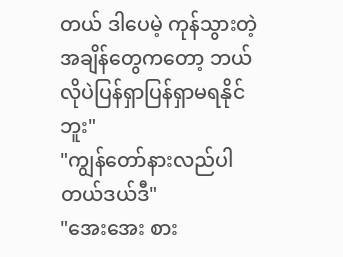တယ် ဒါပေမဲ့ ကုန်သွားတဲ့အချိန်တွေကတော့ ဘယ်လိုပဲပြန်ရှာပြန်ရှာမရနိုင်ဘူး"
"ကျွန်တော်နားလည်ပါတယ်ဒယ်ဒီ"
"အေးအေး စား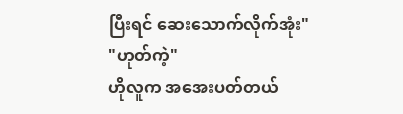ပြီးရင် ဆေးသောက်လိုက်အုံး"
"ဟုတ်ကဲ့"
ဟိုလူက အအေးပတ်တယ်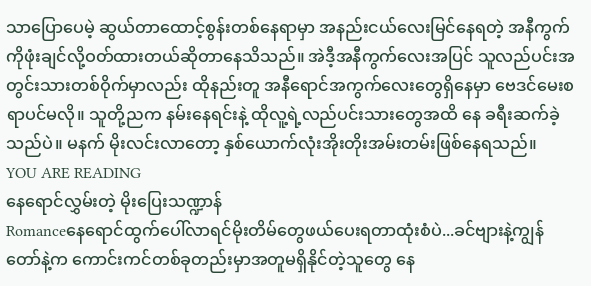သာပြောပေမဲ့ ဆွယ်တာထောင့်စွန်းတစ်နေရာမှာ အနည်းငယ်လေးမြင်နေရတဲ့ အနီကွက်ကိုဖုံးချင်လို့ဝတ်ထားတယ်ဆိုတာနေသိသည်။ အဲဒီ့အနီကွက်လေးအပြင် သူလည်ပင်းအတွင်းသားတစ်ဝိုက်မှာလည်း ထိုနည်းတူ အနီရောင်အကွက်လေးတွေရှိနေမှာ ဗေဒင်မေးစရာပင်မလို။ သူတို့ညက နမ်းနေရင်းနဲ့ ထိုလူ့ရဲ့လည်ပင်းသားတွေအထိ နေ ခရီးဆက်ခဲ့သည်ပဲ။ မနက် မိုးလင်းလာတော့ နှစ်ယောက်လုံးအိုးတိုးအမ်းတမ်းဖြစ်နေရသည်။
YOU ARE READING
နေရောင်လွှမ်းတဲ့ မိုးပြေးသဏ္ဍာန်
Romanceနေရောင်ထွက်ပေါ်လာရင်မိုးတိမ်တွေဖယ်ပေးရတာထုံးစံပဲ...ခင်ဗျားနဲ့ကျွန်တော်နဲ့က ကောင်းကင်တစ်ခုတည်းမှာအတူမရှိနိုင်တဲ့သူတွေ နေ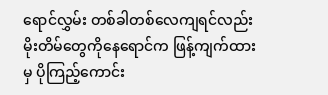ရောင်လွှမ်း တစ်ခါတစ်လေကျရင်လည်း မိုးတိမ်တွေကိုနေရောင်က ဖြန့်ကျက်ထားမှ ပိုကြည့်ကောင်း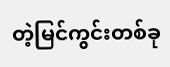တဲ့မြင်ကွင်းတစ်ခု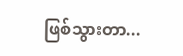ဖြစ်သွားတာ...